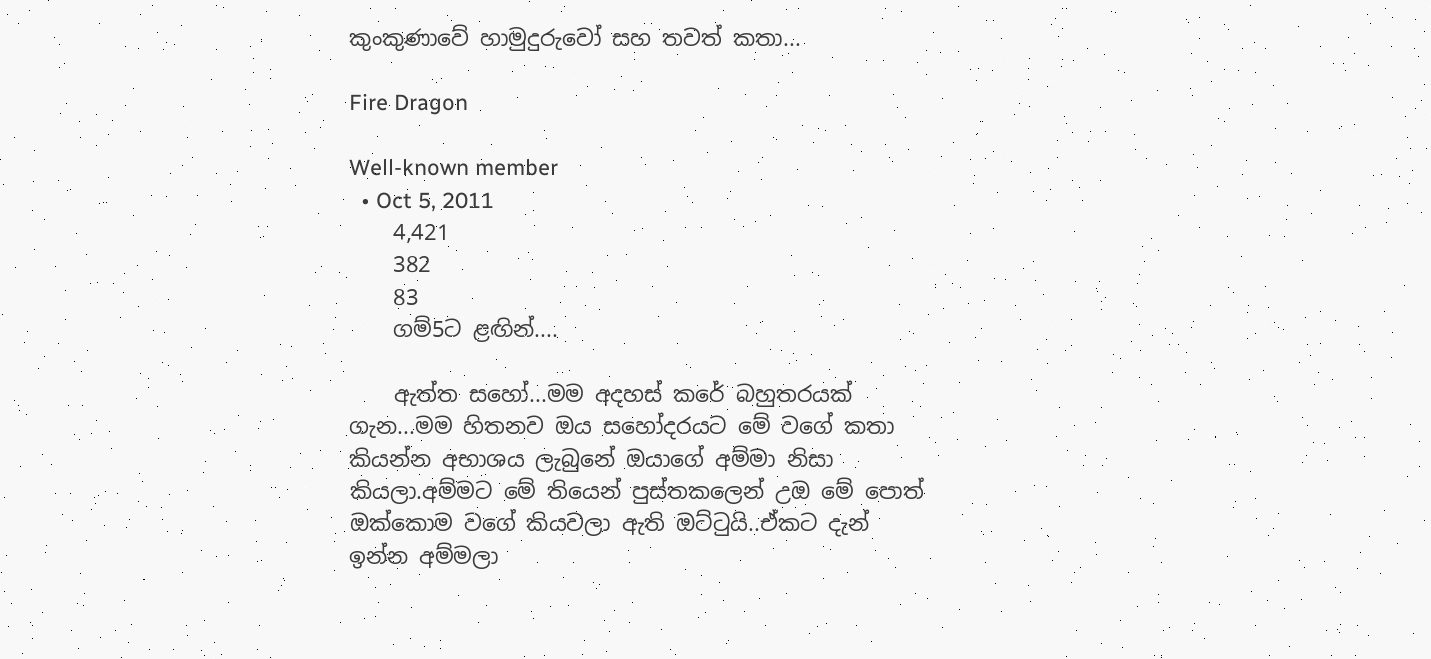කුංකුණාවේ හාමුදුරුවෝ සහ තවත් කතා...

Fire Dragon

Well-known member
  • Oct 5, 2011
    4,421
    382
    83
    ගම්5ට ළඟින්....

    ඇත්ත සහෝ...මම අදහස් කරේ බහුතරයක් ගැන...මම හිතනව ඔය සහෝදරයට මේ වගේ කතා කියන්න අභාශය ලැබුනේ ඔයාගේ අම්මා නිසා කියලා.අම්මට මේ තියෙන් පුස්තකලෙන් උඔ මේ පොත් ඔක්කොම වගේ කියවලා ඇති ඔට්ටුයි..ඒකට දැන් ඉන්න අම්මලා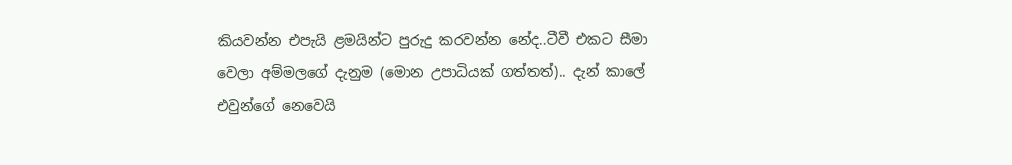කියවන්න එපැයි ළමයින්ට පුරුදු කරවන්න නේද..ටීවී එකට සීමා වෙලා අම්මලගේ දැනුම (මොන උපාධියක් ගත්තත්).. දැන් කාලේ එවුන්ගේ නෙවෙයි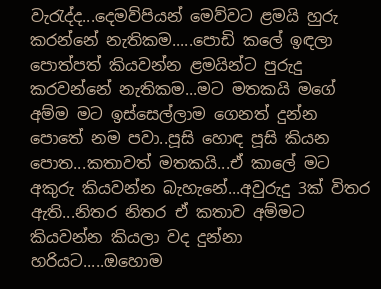වැරැද්ද...දෙමව්පියන් මෙව්වට ළමයි හුරු කරන්නේ නැතිකම.....පොඩි කලේ ඉඳලා පොත්පත් කියවන්න ළමයින්ට පුරුදු කරවන්නේ නැතිකම...මට මතකයි මගේ අම්ම මට ඉස්සෙල්ලාම ගෙනත් දුන්න පොතේ නම පවා..පූසි හොඳ පූසි කියන පොත...කතාවත් මතකයි...ඒ කාලේ මට අකුරු කියවන්න බැහැනේ...අවුරුදු 3ක් විතර ඇති...නිතර නිතර ඒ කතාව අම්මට කියවන්න කියලා වද දුන්නා හරියට.....ඔහොම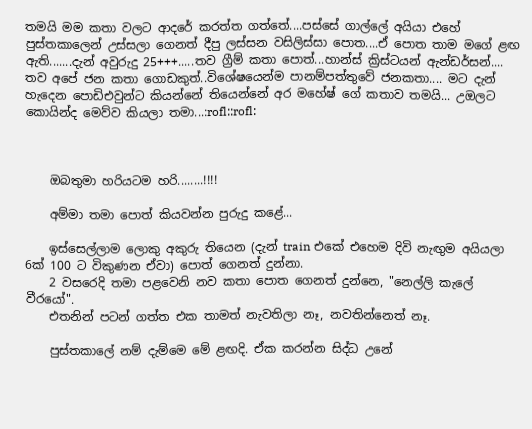තමයි මම කතා වලට ආදරේ කරත්ත ගත්තේ....පස්සේ ගා‍ල්ලේ අයියා එහේ පුස්තකාලෙන් උස්සලා ගෙනත් දීපු ලස්සන වසිලිස්සා පොත....ඒ පොත තාම මගේ ළඟ ඇති.......දැන් අවුරුදු 25+++.....තව ග්‍රීම් කතා පොත්...හාන්ස් ක්‍රිස්ටයන් ඇන්ඩර්සන්.... තව අපේ ජන කතා ගොඩකුත්..විශේෂයෙන්ම පානම්පත්තුවේ ජනකතා.... මට දැන් හැදෙන පොඩිඑවුන්ට කියන්නේ තියෙන්නේ අර මහේෂ් ගේ කතාව තමයි... උඔලට කොයින්ද මෙව්ව කියලා තමා...:rofl::rofl:



    ඔබතුමා හරියටම හරි........!!!!

    අම්මා තමා පොත් කියවන්න පුරුදු කළේ...

    ඉස්සෙල්ලාම ලොකු අකුරු තියෙන (දැන් train එකේ එහෙම දිවි නැඟුම අයියලා 6ක් 100 ට විකුණන ඒවා) පොත් ගෙනත් දුන්නා.
    2 වසරෙදි තමා පළවෙනි නව කතා පොත ගෙනත් දුන්නෙ, "නෙල්ලි කැලේ වීරයෝ".
    එතනින් පටන් ගත්ත එක තාමත් නැවතිලා නෑ, නවතින්නෙත් නෑ.

    පුස්තකාලේ නම් දැම්මෙ මේ ළඟදි. ඒක කරන්න සිද්ධ උනේ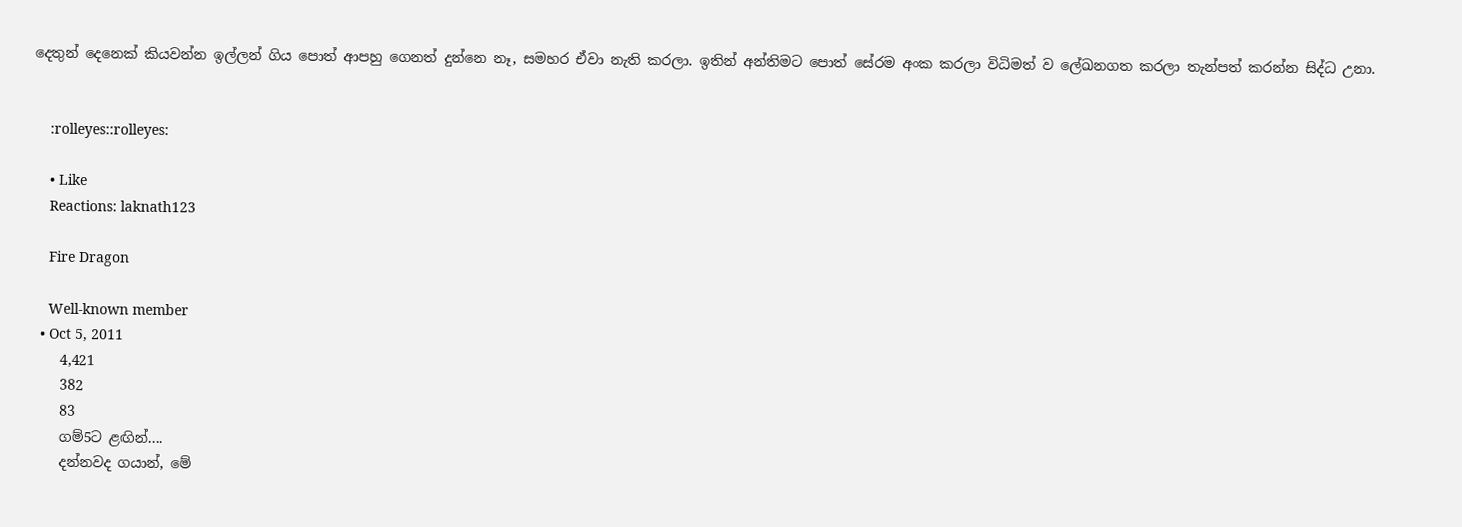දෙතුන් දෙනෙක් කියවන්න ඉල්ලන් ගිය පොත් ආපහු ගෙනත් දුන්නෙ නෑ, සමහර ඒවා නැති කරලා. ඉතින් අන්තිමට පොත් සේරම අංක කරලා විධිමත් ව ලේඛනගත කරලා තැන්පත් කරන්න සිද්ධ උනා.


    :rolleyes::rolleyes:

    • Like
    Reactions: laknath123

    Fire Dragon

    Well-known member
  • Oct 5, 2011
    4,421
    382
    83
    ගම්5ට ළඟින්....
    දන්නවද ගයාන්, මේ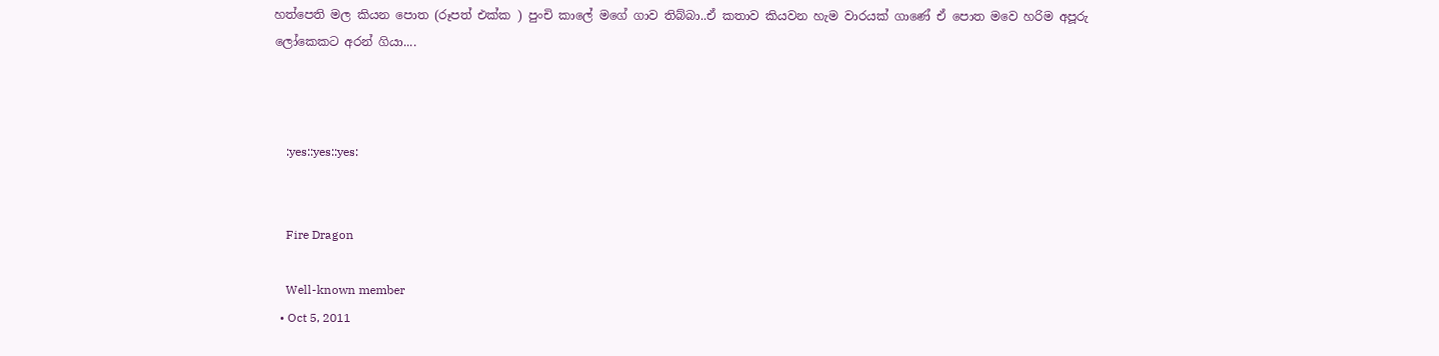හත්පෙති මල කියන පොත (රූපත් එක්ක ) පුංචි කාලේ මගේ ගාව තිබ්බා..ඒ කතාව කියවන හැම වාරයක් ගාණේ ඒ පොත මවෙ හරිම අපූරු ලෝකෙකට අරන් ගියා....



    :yes::yes::yes:


    Fire Dragon

    Well-known member
  • Oct 5, 2011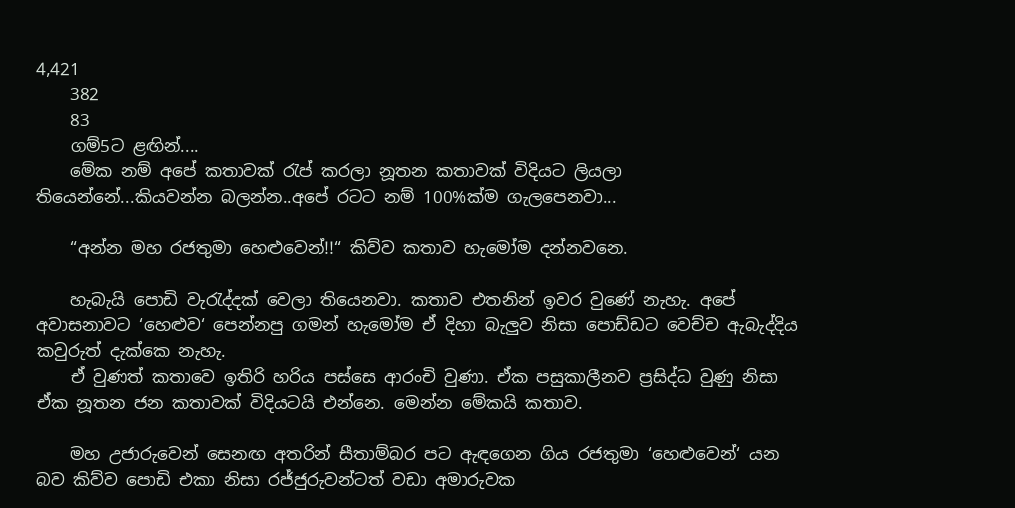4,421
    382
    83
    ගම්5ට ළඟින්....
    මේක නම් අපේ කතාවක් රැප් කරලා නූතන කතාවක් විදියට ලියලා තියෙන්නේ...කියවන්න බලන්න..අපේ රටට නම් 100%ක්ම ගැලපෙනවා...

    “අන්න මහ රජතුමා හෙළුවෙන්!!“ කිව්ව කතාව හැමෝම දන්නවනෙ.

    හැබැයි පොඩි වැරැද්දක් වෙලා තියෙනවා. කතාව එතනින් ඉවර වුණේ නැහැ. අපේ අවාසනාවට ‘හෙළුව‘ පෙන්නපු ගමන් හැමෝම ඒ දිහා බැලුව නිසා පොඩ්ඩට වෙච්ච ඇබැද්දිය කවුරුත් දැක්කෙ නැහැ.
    ඒ වුණත් කතාවෙ ඉතිරි හරිය පස්සෙ ආරංචි වුණා. ඒක පසුකාලීනව ප්‍රසිද්ධ වුණු නිසා ඒක නූතන ජන කතාවක් විදියටයි එන්නෙ. මෙන්න මේකයි කතාව.

    මහ උජාරුවෙන් සෙනඟ අතරින් සීතාම්බර පට ඇඳගෙන ගිය රජතුමා ‘හෙළුවෙන්‘ යන බව කිව්ව පොඩි එකා නිසා රජ්ජුරුවන්ටත් වඩා අමාරුවක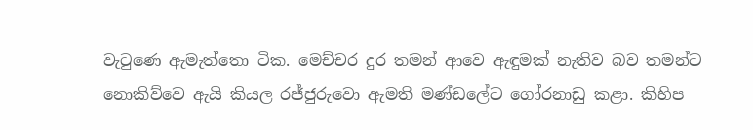වැටුණෙ ඇමැත්තො ටික. මෙච්චර දුර තමන් ආවෙ ඇඳුමක් නැතිව බව තමන්ට නොකිව්වෙ ඇයි කියල රජ්ජුරුවො ඇමති මණ්ඩලේට ගෝරනාඩු කළා. කිහිප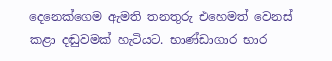දෙනෙක්ගෙම ඇමති තනතුරු එහෙමත් වෙනස් කළා දඬුවමක් හැටියට. භාණ්ඩාගාර භාර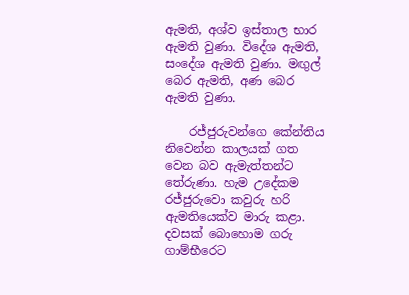ඇමති, අශ්ව ඉස්තාල භාර ඇමති වුණා. විදේශ ඇමති, සංදේශ ඇමති වුණා. මඟුල් බෙර ඇමති, අණ බෙර ඇමති වුණා.

    රජ්ජුරුවන්ගෙ කේන්තිය නිවෙන්න කාලයක් ගත වෙන බව ඇමැත්තන්ට තේරුණා. හැම උදේකම රජ්ජුරුවො කවුරු හරි ඇමතියෙක්ව මාරු කළා. දවසක් බොහොම ගරු ගාම්භීරෙට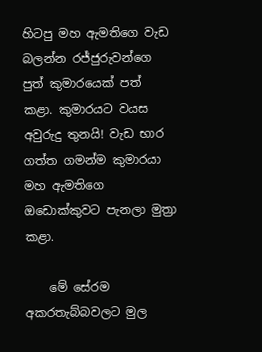හිටපු මහ ඇමතිගෙ වැඩ බලන්න රජ්ජුරුවන්ගෙ පුත් කුමාරයෙක් පත් කළා. කුමාරයට වයස අවුරුදු තුනයි! වැඩ භාර ගත්ත ගමන්ම කුමාරයා මහ ඇමතිගෙ ඔඩොක්කුවට පැනලා මුත්‍රා කළා.

    මේ සේරම අකරතැබ්බවලට මුල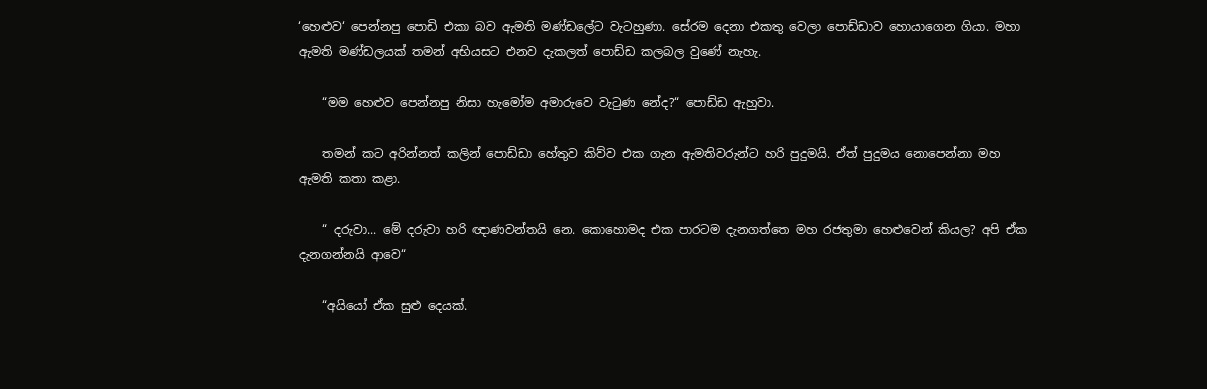‘හෙළුව‘ පෙන්නපු පොඩි එකා බව ඇමති මණ්ඩලේට වැටහුණා. සේරම දෙනා එකතු වෙලා පොඩ්ඩාව හොයාගෙන ගියා. මහා ඇමති මණ්ඩලයක් තමන් අභියසට එනව දැකලත් පොඩ්ඩ කලබල වුණේ නැහැ.

    “මම හෙළුව පෙන්නපු නිසා හැමෝම අමාරුවෙ වැටුණ නේද?“ පොඩ්ඩ ඇහුවා.

    තමන් කට අරින්නත් කලින් පොඩ්ඩා හේතුව කිව්ව එක ගැන ඇමතිවරුන්ට හරි පුදුමයි. ඒත් පුදුමය නොපෙන්නා මහ ඇමති කතා කළා.

    “ දරුවා... මේ දරුවා හරි ඥාණවන්තයි නෙ. කොහොමද එක පාරටම දැනගත්තෙ මහ රජතුමා හෙළුවෙන් කියල? අපි ඒක දැනගන්නයි ආවෙ“

    “අයියෝ ඒක සුළු දෙයක්.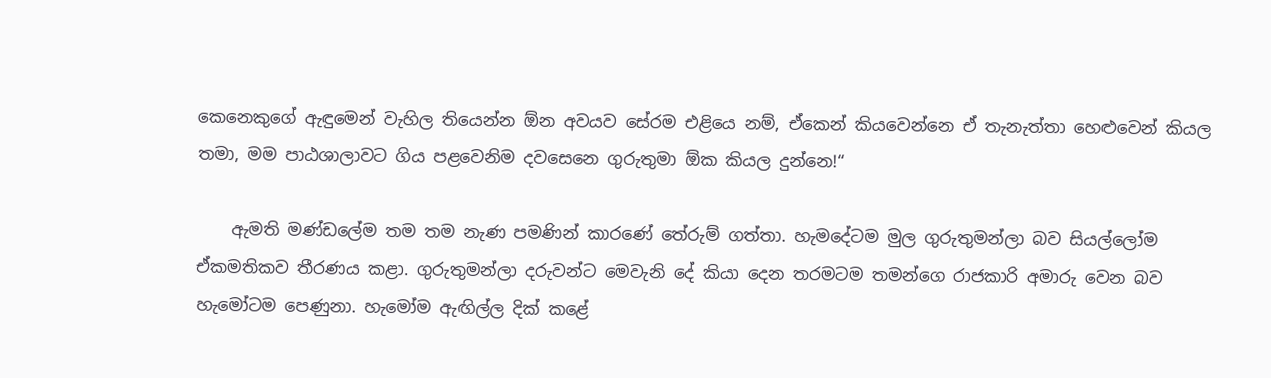කෙනෙකුගේ ඇඳුමෙන් වැහිල තියෙන්න ඕන අවයව සේරම එළියෙ නම්, ඒකෙන් කියවෙන්නෙ ඒ තැනැත්තා හෙළුවෙන් කියල තමා, මම පාඨශාලාවට ගිය පළවෙනිම දවසෙනෙ ගුරුතුමා ඕක කියල දුන්නෙ!“

    ඇමති මණ්ඩලේම තම තම නැණ පමණින් කාරණේ තේරුම් ගත්තා. හැමදේටම මුල ගුරුතුමන්ලා බව සියල්ලෝම ඒකමතිකව තීරණය කළා. ගුරුතුමන්ලා දරුවන්ට මෙවැනි දේ කියා දෙන තරමටම තමන්ගෙ රාජකාරි අමාරු වෙන බව හැමෝටම පෙණුනා. හැමෝම ඇඟිල්ල දික් කළේ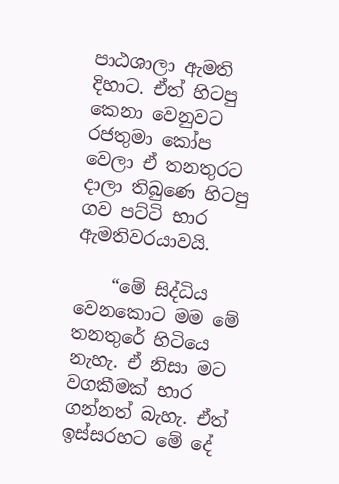පාඨශාලා ඇමති දිහාට. ඒත් හිටපු කෙනා වෙනුවට රජතුමා කෝප වෙලා ඒ තනතුරට දාලා තිබුණෙ හිටපු ගව පට්ටි භාර ඇමතිවරයාවයි.

    “මේ සිද්ධිය වෙනකොට මම මේ තනතුරේ හිටියෙ නැහැ. ඒ නිසා මට වගකීමක් භාර ගන්නත් බැහැ. ඒත් ඉස්සරහට මේ දේ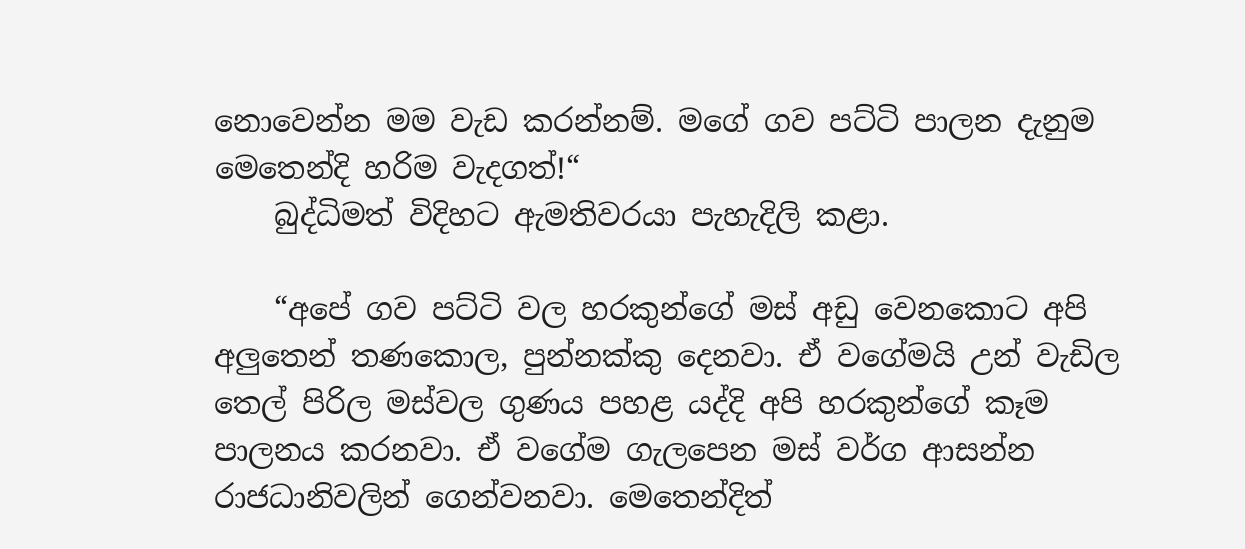නොවෙන්න මම වැඩ කරන්නම්. මගේ ගව පට්ටි පාලන දැනුම මෙතෙන්දි හරිම වැදගත්!“
    බුද්ධිමත් විදිහට ඇමතිවරයා පැහැදිලි කළා.

    “අපේ ගව පට්ටි වල හරකුන්ගේ මස් අඩු වෙනකොට අපි අලුතෙන් තණකොල, පුන්නක්කු දෙනවා. ඒ වගේමයි උන් වැඩිල තෙල් පිරිල මස්වල ගුණය පහළ යද්දි අපි හරකුන්ගේ කෑම පාලනය කරනවා. ඒ වගේම ගැලපෙන මස් වර්ග ආසන්න රාජධානිවලින් ගෙන්වනවා. මෙතෙන්දිත්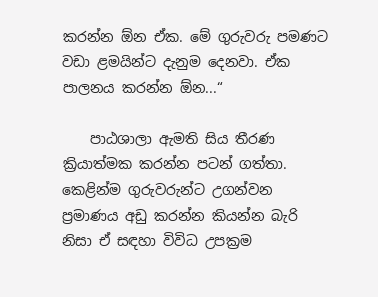කරන්න ඕන ඒක. මේ ගුරුවරු පමණට වඩා ළමයින්ට දැනුම දෙනවා. ඒක පාලනය කරන්න ඕන...“

    පාඨශාලා ඇමති සිය තීරණ ක්‍රියාත්මක කරන්න පටන් ගත්තා. කෙළින්ම ගුරුවරුන්ට උගන්වන ප්‍රමාණය අඩු කරන්න කියන්න බැරි නිසා ඒ සඳහා විවිධ උපක්‍රම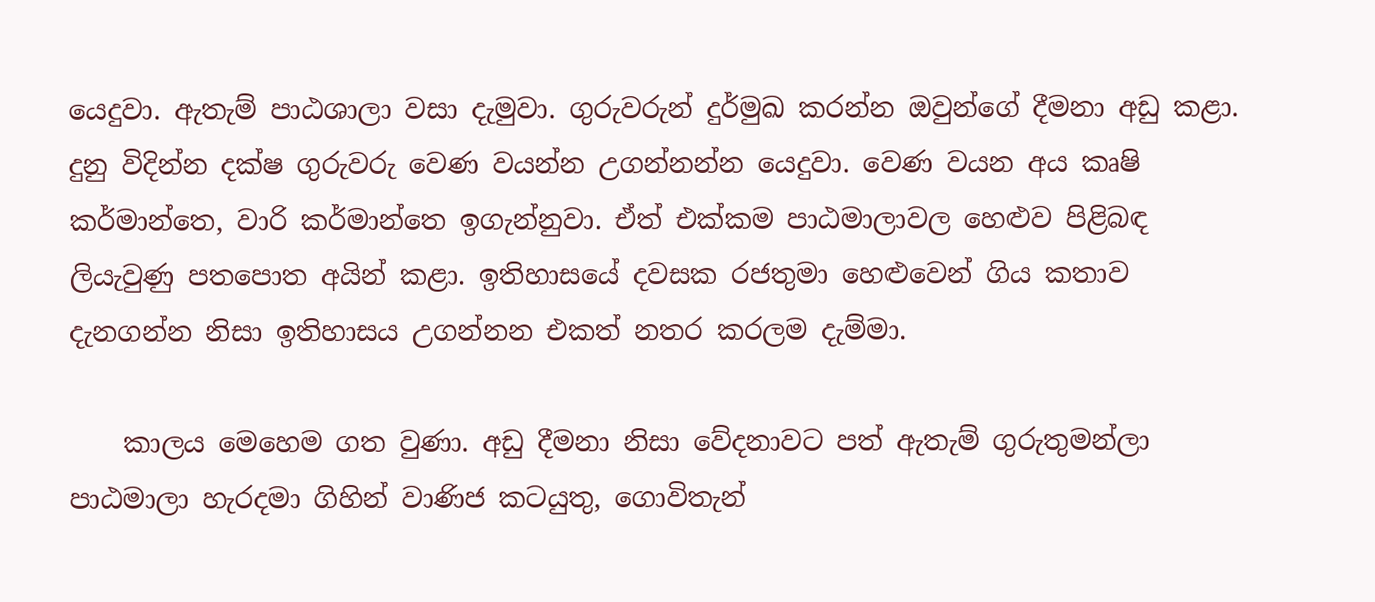යෙදුවා. ඇතැම් පාඨශාලා වසා දැමුවා. ගුරුවරුන් දුර්මුඛ කරන්න ඔවුන්ගේ දීමනා අඩු කළා. දුනු විදින්න දක්ෂ ගුරුවරු වෙණ වයන්න උගන්නන්න යෙදුවා. වෙණ වයන අය කෘෂි කර්මාන්තෙ, වාරි කර්මාන්තෙ ඉගැන්නුවා. ඒත් එක්කම පාඨමාලාවල හෙළුව පිළිබඳ ලියැවුණු පතපොත අයින් කළා. ඉතිහාසයේ දවසක රජතුමා හෙළුවෙන් ගිය කතාව දැනගන්න නිසා ඉතිහාසය උගන්නන එකත් නතර කරලම දැම්මා.

    කාලය මෙහෙම ගත වුණා. අඩු දීමනා නිසා වේදනාවට පත් ඇතැම් ගුරුතුමන්ලා පාඨමාලා හැරදමා ගිහින් වාණිජ කටයුතු, ගොවිතැන්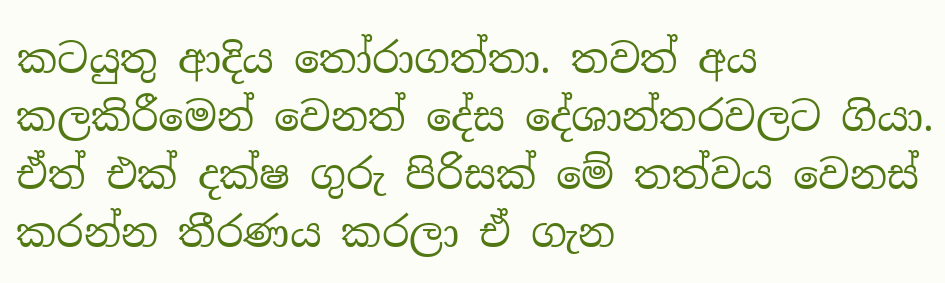කටයුතු ආදිය තෝරාගත්තා. තවත් අය කලකිරීමෙන් වෙනත් දේස දේශාන්තරවලට ගියා. ඒත් එක් දක්ෂ ගුරු පිරිසක් මේ තත්වය වෙනස් කරන්න තීරණය කරලා ඒ ගැන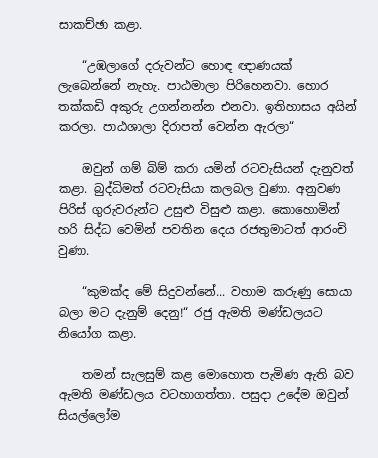සාකච්ඡා කළා.

    “උඹලාගේ දරුවන්ට හොඳ ඥාණයක් ලැබෙන්නේ නැහැ. පාඨමාලා පිරිහෙනවා. හොර තක්කඩි අකුරු උගන්නන්න එනවා. ඉතිහාසය අයින් කරලා. පාඨශාලා දිරාපත් වෙන්න ඇරලා“

    ඔවුන් ගම් බිම් කරා යමින් රටවැසියන් දැනුවත් කළා. බුද්ධිමත් රටවැසියා කලබල වුණා. අනුවණ පිරිස් ගුරුවරුන්ට උසුළු විසුළු කළා. කොහොමින් හරි සිද්ධ වෙමින් පවතින දෙය රජතුමාටත් ආරංචි වුණා.

    “කුමක්ද මේ සිදුවන්නේ... වහාම කරුණු සොයා බලා මට දැනුම් දෙනු!“ රජු ඇමති මණ්ඩලයට නියෝග කළා.

    තමන් සැලසුම් කළ මොහොත පැමිණ ඇති බව ඇමති මණ්ඩලය වටහාගත්තා. පසුදා උදේම ඔවුන් සියල්ලෝම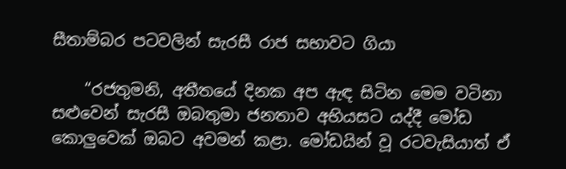සීතාම්බර පටවලින් සැරසී රාජ සභාවට ගියා

    “රජතුමනි, අතීතයේ දිනක අප ඇඳ සිටින මෙම වටිනා සළුවෙන් සැරසී ඔබතුමා ජනතාව අභියසට යද්දී මෝඩ කොලුවෙක් ඔබට අවමන් කළා. මෝඩයින් වූ රටවැසියාත් ඒ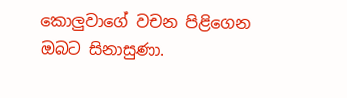කොලුවාගේ වචන පිළිගෙන ඔබට සිනාසුණා.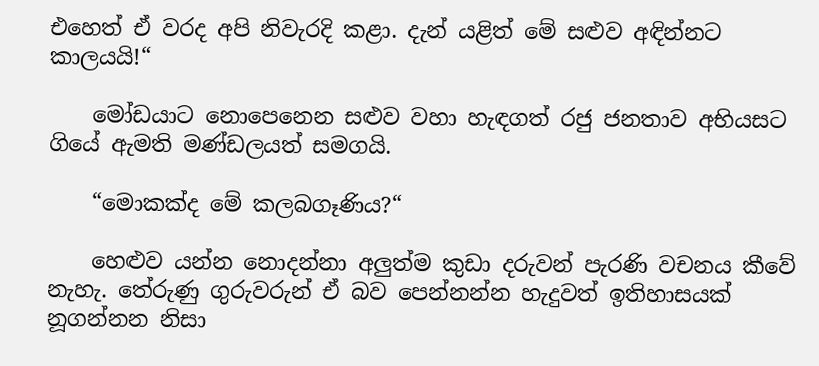එහෙත් ඒ වරද අපි නිවැරදි කළා. දැන් යළිත් මේ සළුව අඳින්නට කාලයයි!“

    මෝඩයාට නොපෙනෙන සළුව වහා හැඳගත් රජු ජනතාව අභියසට ගියේ ඇමති මණ්ඩලයත් සමගයි.

    “මොකක්ද මේ කලබගෑණිය?“

    හෙළුව යන්න නොදන්නා අලුත්ම කුඩා දරුවන් පැරණි වචනය කීවේ නැහැ. තේරුණු ගුරුවරුන් ඒ බව පෙන්නන්න හැදුවත් ඉතිහාසයක් නූගන්නන නිසා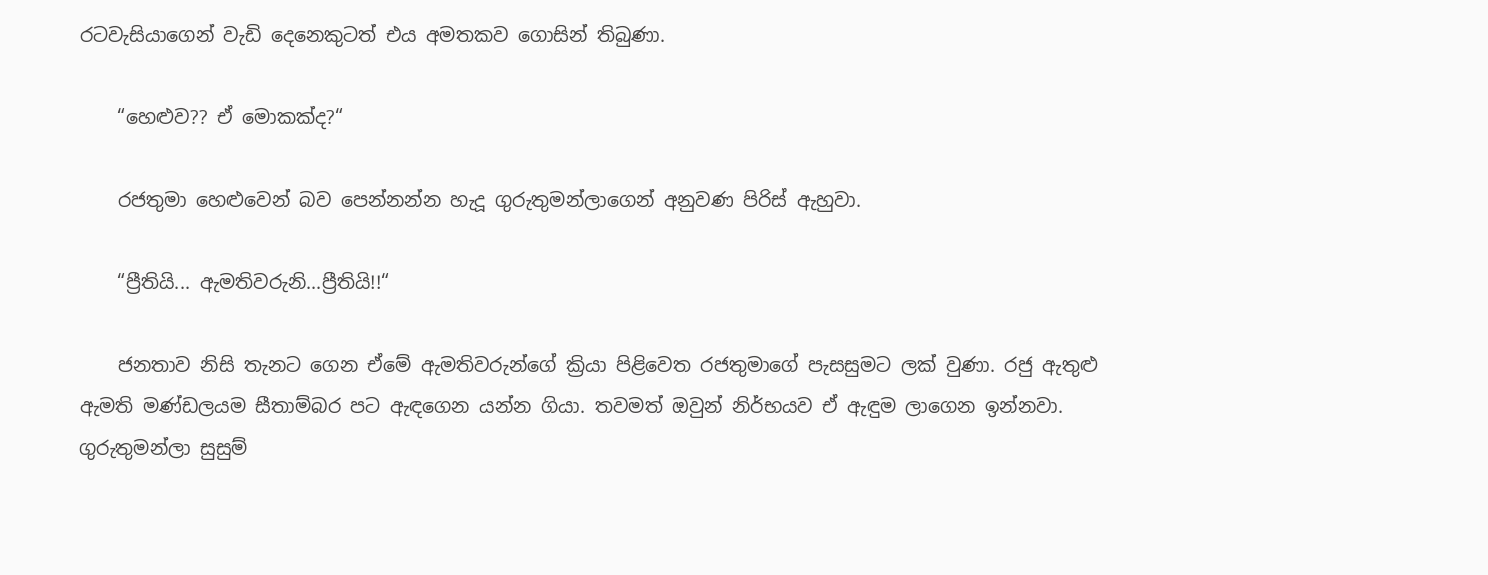රටවැසියාගෙන් වැඩි දෙනෙකුටත් එය අමතකව ගොසින් තිබුණා.

    “හෙළුව?? ඒ මොකක්ද?“

    රජතුමා හෙළුවෙන් බව පෙන්නන්න හැදූ ගුරුතුමන්ලාගෙන් අනුවණ පිරිස් ඇහුවා.

    “ප්‍රීතියි... ඇමතිවරුනි...ප්‍රීතියි!!“

    ජනතාව නිසි තැනට ගෙන ඒමේ ඇමතිවරුන්ගේ ක්‍රියා පිළිවෙත රජතුමාගේ පැසසුමට ලක් වුණා. රජු ඇතුළු ඇමති මණ්ඩලයම සීතාම්බර පට ඇඳගෙන යන්න ගියා. තවමත් ඔවුන් නිර්භයව ඒ ඇඳුම ලාගෙන ඉන්නවා. ගුරුතුමන්ලා සුසුම්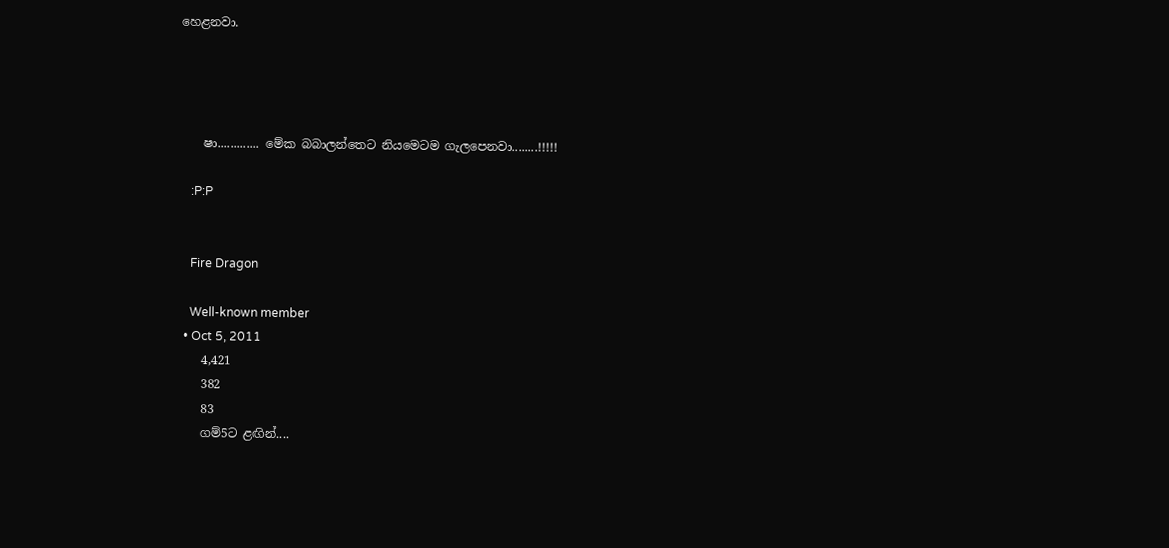හෙළනවා.




    ෂා............. මේක බබාලන්තෙට නියමෙටම ගැලපෙනවා........!!!!!

    :P:P


    Fire Dragon

    Well-known member
  • Oct 5, 2011
    4,421
    382
    83
    ගම්5ට ළඟින්....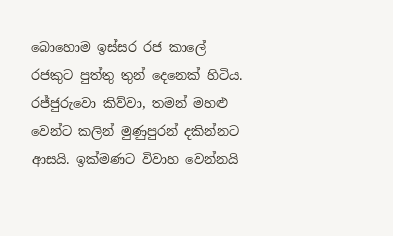බොහොම ඉස්සර රජ කාලේ රජකුට පුත්තු තුන් දෙනෙක් හිටිය. රජ්ජුරුවො කිව්වා, තමන් මහළු වෙන්ට කලින් මුණුපුරන් දකින්නට ආසයි. ඉක්මණට විවාහ වෙන්නයි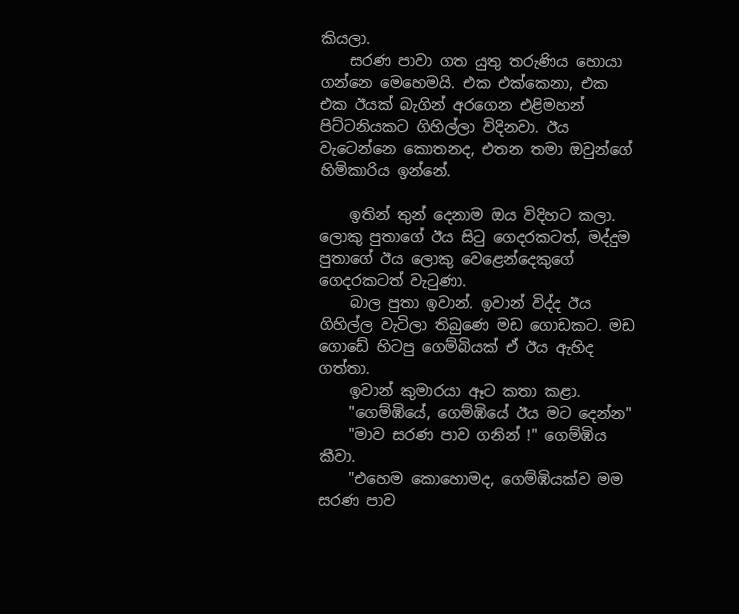කියලා.
    සරණ පාවා ගත යුතු තරුණිය හොයා ගන්නෙ මෙහෙමයි. එක එක්කෙනා, එක එක ඊයක් බැගින් අරගෙන එළිමහන් පිට්ටනියකට ගිහිල්ලා විදිනවා. ඊය වැටෙන්නෙ කොතනද, එතන තමා ඔවුන්ගේ හිමිකාරිය ඉන්නේ.

    ඉතින් තුන් දෙනාම ඔය විදිහට කලා. ලොකු පුතාගේ ඊය සිටු ගෙදරකටත්, මද්දුම පුතාගේ ඊය ලොකු වෙළෙන්දෙකුගේ ගෙදරකටත් වැටුණා.
    බාල පුතා ඉවාන්. ඉවාන් විද්ද ඊය ගිහිල්ල වැටිලා තිබුණෙ මඩ ගොඩකට. මඩ ගොඩේ හිටපු ගෙම්බි‍යක් ඒ ඊය ඇහිද ගත්තා.
    ඉවාන් කුමාරයා ඈට කතා කළා.
    "ගෙම්ඹියේ, ගෙම්ඹියේ ඊය මට දෙන්න"
    "මාව සරණ පාව ගනින් !" ගෙම්ඹිය කීවා.
    "එහෙම කොහොමද, ගෙම්ඹියක්ව මම සරණ පාව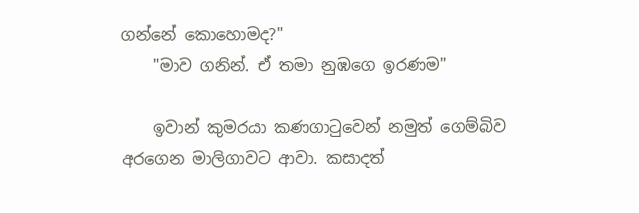ගන්නේ කොහොමද?"
    "මාව ගනින්. ඒ තමා නුඹගෙ ඉරණම"

    ඉවාන් කුමරයා කණගාටුවෙන් නමුත් ගෙම්බිව අරගෙන මාලිගාවට ආවා. කසාදත්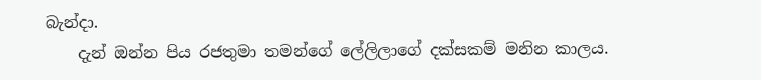බැන්දා.
    දැන් ඔන්න පිය රජතුමා තමන්ගේ ලේලිලාගේ දක්සකම් මනින කාලය.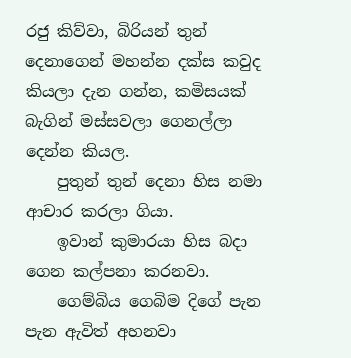රජු කිව්වා, බිරියන් තුන් දෙනාගෙන් මහන්න දක්ස කවුද කියලා දැන ගන්න, කමිසයක් බැගින් මස්සවලා ගෙනල්ලා දෙන්න කියල.
    පුතුන් තුන් දෙනා හිස නමා ආචාර කරලා ගියා.
    ඉවාන් කුමාරයා හිස බදා ගෙන කල්පනා කරනවා.
    ගෙම්බිය ගෙබිම දිගේ පැන පැන ඇවිත් අහනවා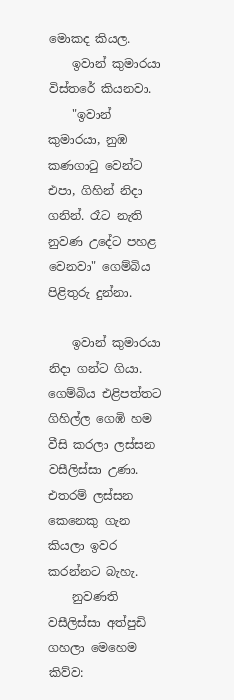මොකද කියල.
    ඉවාන් කුමාරයා විස්තරේ කියනවා.
    "ඉවාන් කුමාරයා, නුඹ කණගාටු වෙන්ට එපා, ගිහින් නිදා ගනින්. රෑට නැති නුවණ උදේට පහළ වෙනවා" ගෙම්බිය පිළිතුරු දුන්නා.

    ඉවාන් කුමාරයා නිදා ගන්ට ගියා. ගෙම්බිය එළිපත්තට ගිහිල්ල ගෙඹි හම වීසි කරලා ලස්සන වසීලිස්සා උණා. එතරම් ලස්සන කෙනෙකු ගැන කියලා ඉවර කරන්නට බැහැ.
    නුවණති වසීලිස්සා අත්පුඩි ගහලා මෙහෙම කිව්ව: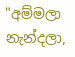"අම්මලා නැන්දලා,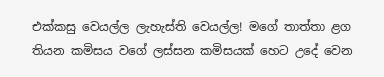එක්කසු වෙයල්ල ලැහැස්ති වෙයල්ල! මගේ තාත්තා ළග තියන කමිසය වගේ ලස්සන කමිසයක් හෙට උදේ වෙන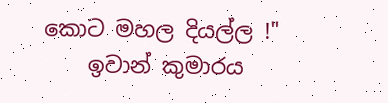කොට මහල දියල්ල !"
    ඉවාන් කුමාරය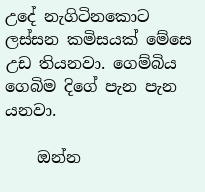උදේ නැගිටිනකොට ලස්සන කමිසයක් මේසෙ උඩ තියනවා. ගෙම්බිය ගෙබිම දිගේ පැන පැන යනවා.

    ඔන්න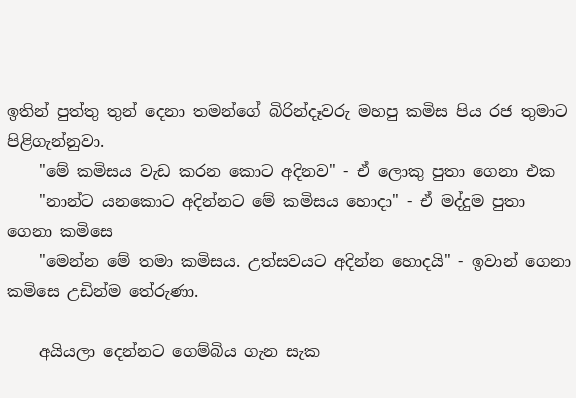ඉතින් පුත්තු තුන් දෙනා තමන්ගේ බිරින්දෑවරු මහපු කමිස පිය රජ තුමාට පිළිගැන්නුවා.
    "මේ කමිසය වැඩ කරන කොට අදිනව" - ඒ ලොකු පුතා ගෙනා එක
    "නාන්ට යනකොට අදින්නට මේ කමිසය හොදා" - ඒ මද්දුම පුතා ගෙනා කමිසෙ
    "මෙන්න මේ තමා කමිසය. උත්සවයට අදින්න හොදයි" - ඉවාන් ගෙනා කමිසෙ උඩින්ම තේරුණා.

    අයියලා දෙන්නට ගෙම්බිය ගැන සැක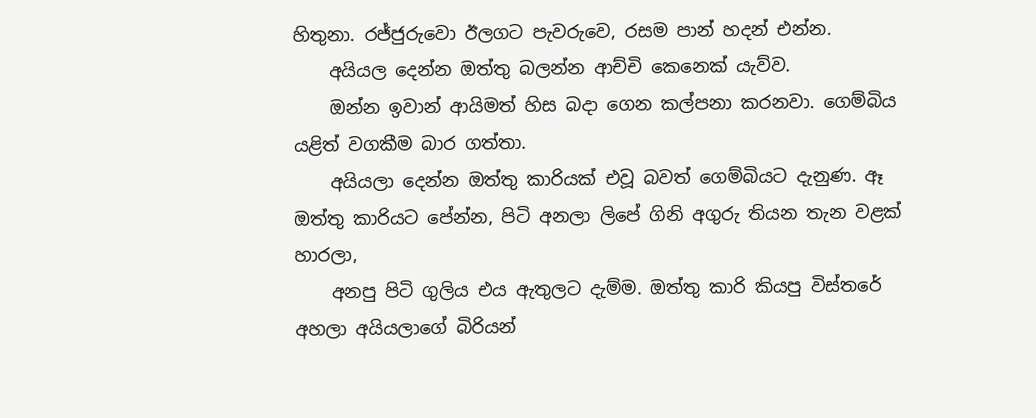හිතුනා. රජ්ජුරුවො ඊලගට පැවරුවෙ, රසම පාන් හදන් එන්න.
    අයියල දෙන්න ඔත්තු බලන්න ආච්චි කෙනෙක් යැව්ව.
    ඔන්න ඉවාන් ආයිමත් හිස බදා ගෙන කල්පනා කරනවා. ගෙම්බිය යළිත් වගකීම බාර ගත්තා.
    අයියලා දෙන්න ඔත්තු කාරියක් එවූ බවත් ගෙම්බියට දැනුණ. ඈ ඔත්තු කාරියට පේන්න, පිටි අනලා ලිපේ ගිනි අගුරු තියන තැන වළක් හාරලා,
    අනපු පිටි ගුලිය එය ඇතුලට දැම්ම. ඔත්තු කාරි කියපු විස්තරේ අහලා අයියලාගේ බිරියන්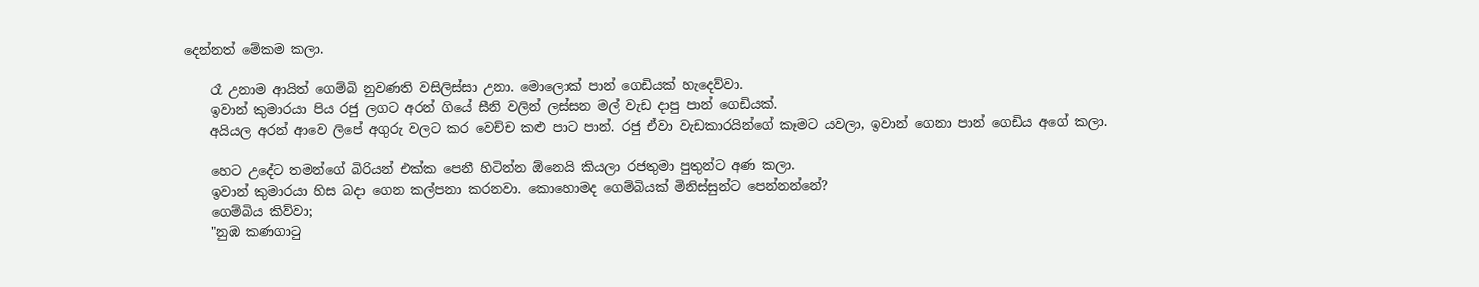දෙන්නත් මේකම කලා.

    රෑ උනාම ආයිත් ගෙම්බි නුවණති වසිලිස්සා උනා. මොලොක් පාන් ගෙඩියක් හැදෙව්වා.
    ඉවාන් කුමාරයා පිය රජු ලගට අරන් ගියේ සීනි වලින් ලස්සන මල් වැඩ දාපු පාන් ගෙඩියක්.
    අයියල අරන් ආවෙ ලිපේ අගුරු වලට කර වෙච්ච කළු පාට පාන්. රජු ඒවා වැඩකාරයින්ගේ කෑමට යවලා, ඉවාන් ගෙනා පාන් ගෙඩිය අගේ කලා.

    හෙට උදේට තමන්ගේ බිරියන් එක්ක පෙනී හිටින්න ඕනෙයි කියලා රජතුමා පුතුන්ට අණ කලා.
    ඉවාන් කුමාරයා හිස බදා ගෙන කල්පනා කරනවා. කොහොමද ගෙම්බියක් මිනිස්සුන්ට පෙන්නන්නේ?
    ගෙම්බිය කිව්වා;
    "නුඹ කණගාටු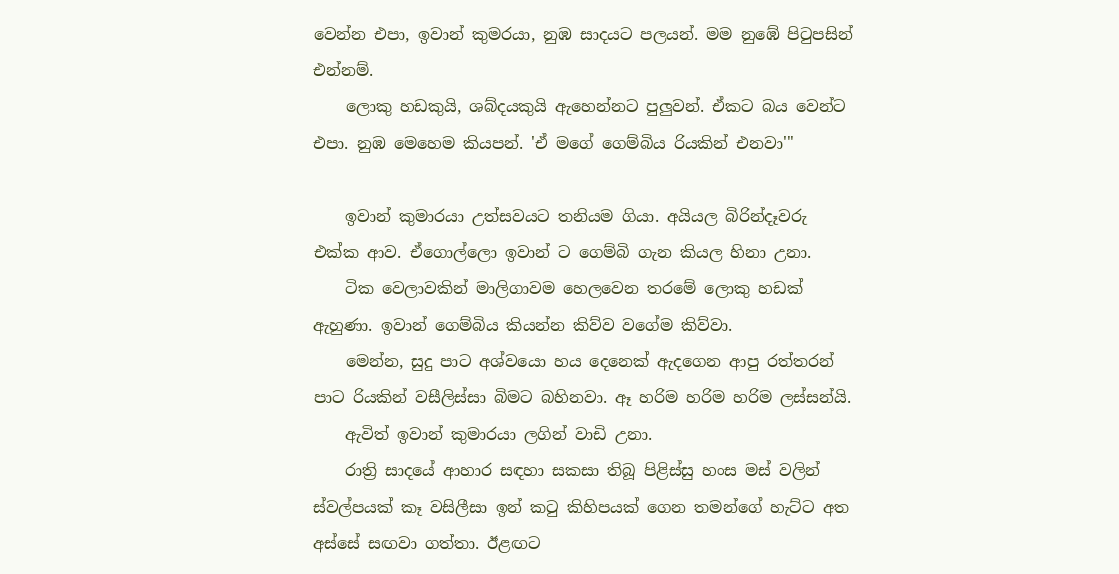වෙන්න එපා, ඉවාන් කුමරයා, නුඹ සාදයට පලයන්. මම නුඹේ පිටුපසින් එන්නම්.
    ලොකු හඩකුයි, ශබ්දයකුයි ඇහෙන්නට පුලුවන්. ඒකට බය වෙන්ට එපා. නුඹ මෙහෙම කියපන්. 'ඒ මගේ ගෙම්බිය රියකින් එනවා'"

    ඉවාන් කුමාරයා උත්සවයට තනියම ගියා. අයියල බිරින්දෑවරු එක්ක ආව. ඒගොල්ලො ඉවාන් ට ගෙම්බි ගැන කියල හිනා උනා.
    ටික වෙලාවකින් මාලිගාවම හෙලවෙන තරමේ ලොකු හඩක් ඇහුණා. ඉවාන් ගෙම්බිය කියන්න කිව්ව වගේම කිව්වා.
    මෙන්න, සුදු පාට අශ්වයො හය දෙනෙක් ඇදගෙන ආපු රත්තරන් පාට රියකින් වසීලිස්සා බිමට බහිනවා. ඈ හරිම හරිම හරිම ලස්සන්යි.
    ඇවිත් ඉවාන් කුමාරයා ලගින් වාඩි උනා.
    රාත්‍රි සාදයේ ආහාර සඳහා සකසා තිබූ පිළිස්සු හංස මස් වලින් ස්වල්පයක් කෑ වසිලීසා ඉන් කටු කිහිපයක් ගෙන තමන්ගේ හැට්ට අත අස්සේ සඟවා ගත්තා. ඊළඟට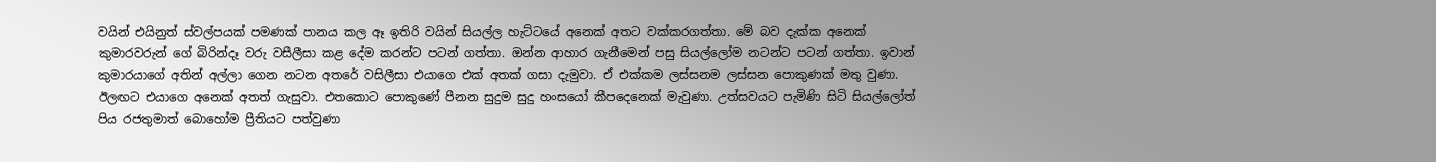වයින් එයිනුත් ස්වල්පයක් පමණක් පානය කල ඈ ඉතිරි වයින් සියල්ල හැට්ටයේ අනෙක් අතට වක්කරගත්තා. මේ බව දැක්ක අනෙක් කුමාරව‍රුන් ගේ බිරින්දෑ වරු වසීලීසා කළ දේම කරන්ට පටන් ගත්තා. ඔන්න ආහාර ගැනීමෙන් පසු සියල්ලෝම නටන්ට පටන් ගත්තා. ඉවාන් කුමාරයාගේ අතින් අල්ලා ගෙන නටන අතරේ වසිලීසා එයාගෙ එක් අතක් ගසා දැමුවා. ඒ එක්කම ලස්සනම ලස්සන පොකුණක් මතු වුණා. ඊලඟට එයාගෙ අනෙක් අතත් ගැසුවා. එතකොට පොකුණේ පීනන සුදුම සුදු හංසයෝ කීපදෙනෙක් මැවුණා. උත්සවයට පැමිණි සිටි සියල්ලෝත් පිය රජතුමාත් බොහෝම ප්‍රීතියට පත්වුණා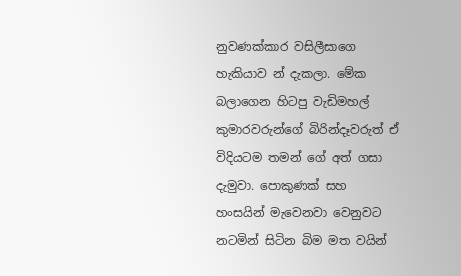නුවණක්කාර වසිලීසාගෙ හැකියාව න් දැකලා. මේක බලාගෙන හිටපු වැඩිමහල් කුමාරවරුන්ගේ බිරින්දෑවරුත් ඒ විදියටම තමන් ගේ අත් ගසා දැමුවා. පොකුණක් සහ හංසයින් මැවෙනවා වෙනුවට නටමින් සිටින බිම මත වයින්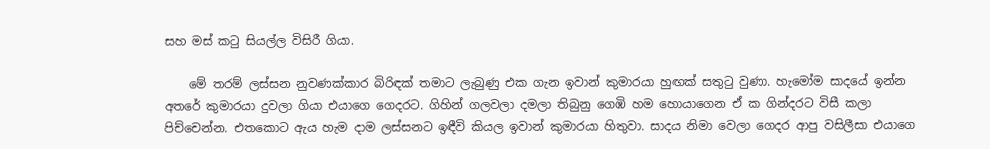සහ මස් කටු සියල්ල විසිරී ගියා.

    මේ තරම් ලස්සන නුවණක්කාර බිරිඳක් තමාට ලැබුණු එක ගැන ඉවාන් කුමාරයා හුඟක් සතුටු වුණා. හැමෝම සාදයේ ඉන්න අතරේ කුමාරයා දුවලා ගියා එයාගෙ ගෙදරට. ගිහින් ගලවලා දමලා තිබුනු ගෙඹි හම හොයාගෙන ඒ ක ගින්දරට විසී කලා පිච්චෙන්න. එතකොට ඇය හැම දාම ලස්සනට ඉඳීවි කියල ඉවාන් කුමාරයා හිතුවා. සාදය නිමා වෙලා ගෙදර ආපු වසිලීසා එයාගෙ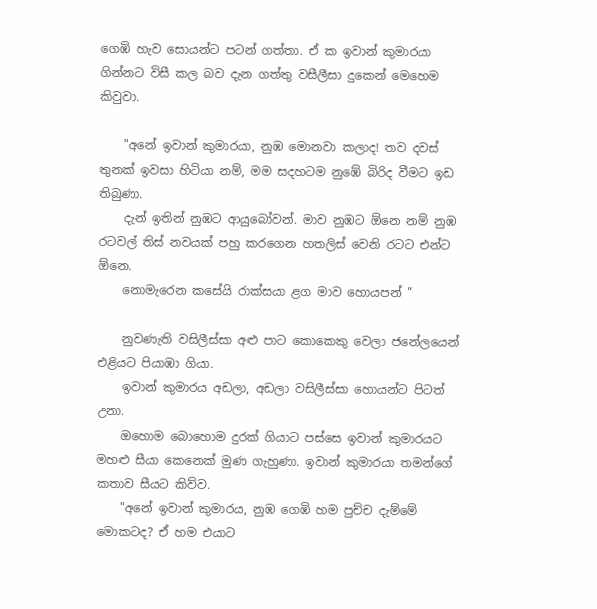ගෙඹි හැව සොයන්ට පටන් ගත්තා. ඒ ක ඉවාන් කුමාරයා ගින්නට විසී කල බව දැන ගත්තු වසීලීසා දුකෙන් මෙහෙම කිවුවා.

    "අනේ ඉවාන් කුමාරයා, නුඹ මොනවා කලාද! තව දවස් තුනක් ඉවසා හිටියා නම්, මම සදහටම නුඹේ බිරිද වීමට ඉඩ තිබුණා.
    දැන් ඉතින් නුඹට ආයුබෝවන්. මාව නුඹට ඕනෙ නම් නුඹ රටවල් තිස් නවයක් පහු කරගෙන හතලිස් වෙනි රටට එන්ට ඕනෙ.
    නොමැරෙන කසේයි රාක්සයා ළග මාව හොයපන් "

    නුවණැති වසිලීස්සා අළු පාට කොකෙකු වෙලා ජනේලයෙන් එළියට පියාඹා ගියා.
    ඉවාන් කුමාරය අඩලා, අඩලා වසිලීස්සා හොයන්ට පිටත් උනා.
    ඔහොම බොහොම දුරක් ගියාට පස්සෙ ඉවාන් කුමාරයට මහළු සීයා කෙනෙක් මුණ ගැහුණා. ඉවාන් කුමාරයා තමන්ගේ කතාව සීයට කිව්ව.
    "අනේ ඉවාන් කුමාරය, නුඹ ගෙඹි හම පුච්ච දැම්මේ මොකටද? ඒ හම එයාට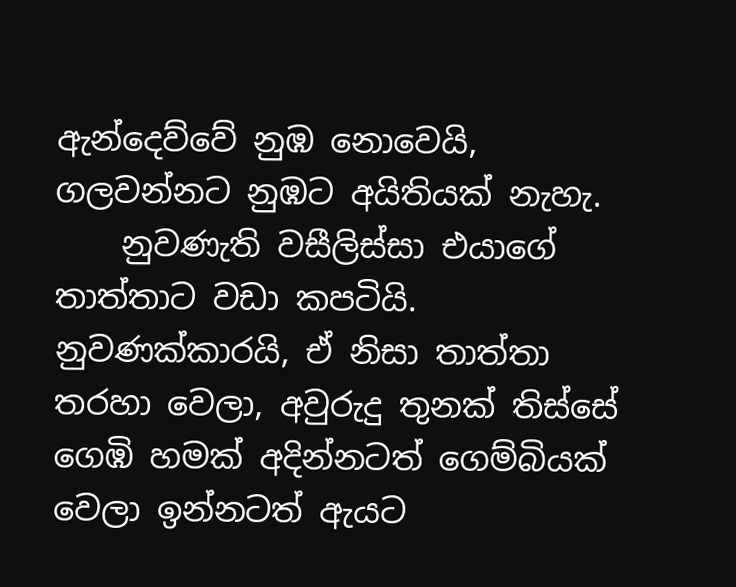ඇන්දෙව්වේ නුඹ නොවෙයි, ගලවන්නට නුඹට අයිතියක් නැහැ.
    නුවණැති වසීලිස්සා එයාගේ තාත්තාට වඩා කපටියි. නුවණක්කාරයි, ඒ නිසා තාත්තා තරහා වෙලා, අවුරුදු තුනක් තිස්සේ ගෙඹි හමක් අදින්නටත් ගෙම්බියක් වෙලා ඉන්නටත් ඇයට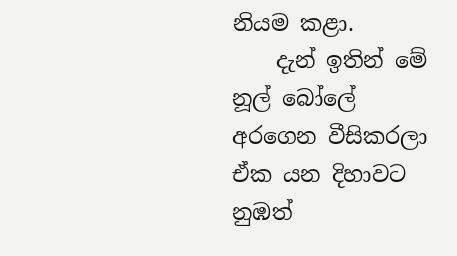නියම කළා.
    දැන් ඉතින් මේ නූල් බෝලේ අරගෙන වීසිකරලා ඒක යන දිහාවට නුඹත්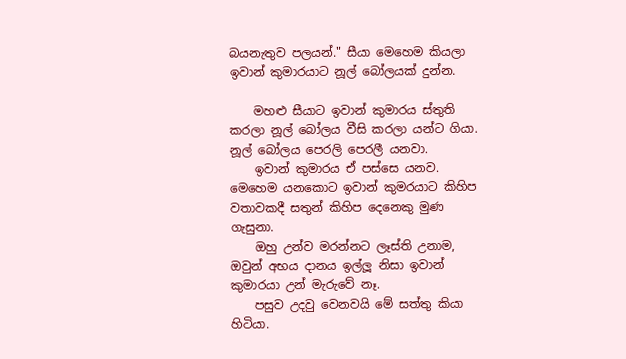බයනැතුව පලයන්." සීයා මෙහෙම කියලා ඉවාන් කුමාරයාට නූල් බෝලයක් දුන්න.

    මහළු සීයාට ඉවාන් කුමාරය ස්තුති කරලා නූල් බෝලය වීසි කරලා යන්ට ගියා. නූල් බෝලය පෙරලි පෙරලී යනවා.
    ඉවාන් කුමාරය ඒ පස්සෙ යනව. මෙහෙම යනකොට ඉවාන් කුමරයාට කිහිප වතාවකදී සතුන් කිහිප දෙනෙකු මුණ ගැසුනා.
    ඔහු උන්ව මරන්නට ලෑස්ති උනාම, ඔවුන් අභය දානය ඉල්ලූ නිසා ඉවාන් කුමාරයා උන් මැරුවේ නෑ.
    පසුව උදවු වෙනවයි මේ සත්තු කියා හිටියා.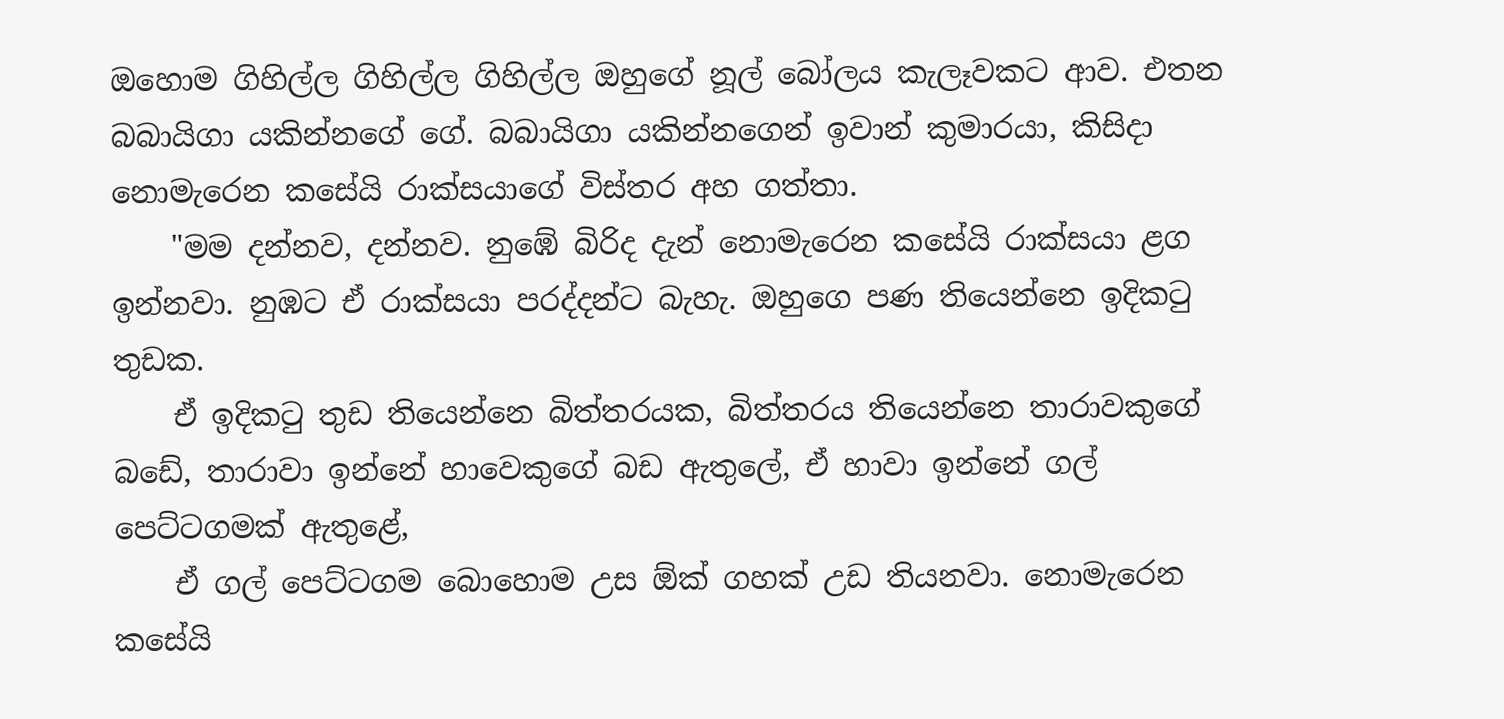ඔහොම ගිහිල්ල ගිහිල්ල ගිහිල්ල ඔහුගේ නූල් බෝලය කැලෑවකට ආව. එතන බබායිගා යකින්නගේ ගේ. බබායිගා යකින්නගෙන් ඉවාන් කුමාරයා, කිසිදා නොමැරෙන කසේයි රාක්සයාගේ විස්තර අහ ගත්තා.
    "මම දන්නව, දන්නව. නුඹේ බිරිද දැන් නොමැරෙන කසේයි රාක්සයා ළග ඉන්නවා. නුඹට ඒ රාක්සයා පරද්දන්ට බැහැ. ඔහුගෙ පණ තියෙන්නෙ ඉදිකටු තුඩක.
    ඒ ඉදිකටු තුඩ තියෙන්නෙ බිත්තරයක, බිත්තරය තියෙන්නෙ තාරාවකුගේ බඩේ, තාරාවා ඉන්නේ හාවෙකුගේ බඩ ඇතුලේ, ඒ හාවා ඉන්නේ ගල් පෙට්ටගමක් ඇතුළේ,
    ඒ ගල් පෙට්ටගම බොහොම උස ඕක් ගහක් උඩ තියනවා. නොමැරෙන කසේයි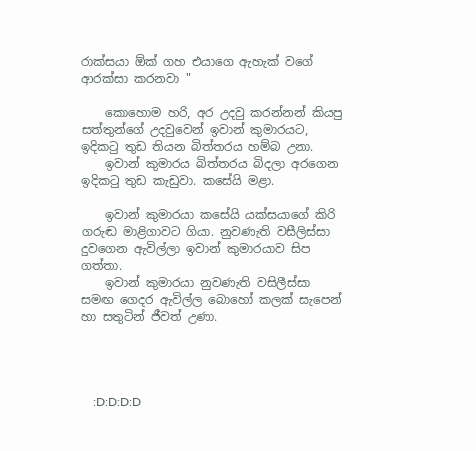රාක්සයා ඕක් ගහ එයාගෙ ඇහැක් වගේ ආරක්සා කරනවා "

    කොහොම හරි, අර උදවු කරන්නන් කියපු සත්තුන්ගේ උදවුවෙන් ඉවාන් කුමාරයට, ඉදිකටු තුඩ තියන බිත්තරය හම්බ උනා.
    ඉවාන් කුමාරය බිත්තරය බිදලා අරගෙන ඉදිකටු තුඩ කැඩුවා. කසේයි මළා.

    ඉවාන් කුමාරයා කසේයි යක්සයාගේ කිරි ගරුඬ මාළිගාවට ගියා. නුවණැති වසීලිස්සා දුවගෙන ඇවිල්ලා ඉවාන් කුමාරයාව සිප ගත්තා.
    ඉවාන් කුමාරයා නුවණැති වසිලීස්සා සමඟ ගෙදර ඇවිල්ල බොහෝ කලක් සැපෙන් හා සතුටින් ජීවත් උණා.




    :D:D:D:D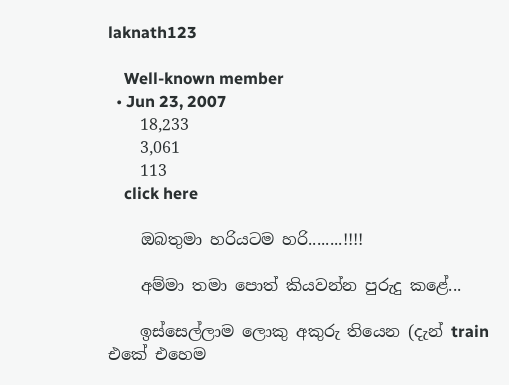laknath123

    Well-known member
  • Jun 23, 2007
    18,233
    3,061
    113
    click here

    ඔබතුමා හරියටම හරි........!!!!

    අම්මා තමා පොත් කියවන්න පුරුදු කළේ...

    ඉස්සෙල්ලාම ලොකු අකුරු තියෙන (දැන් train එකේ එහෙම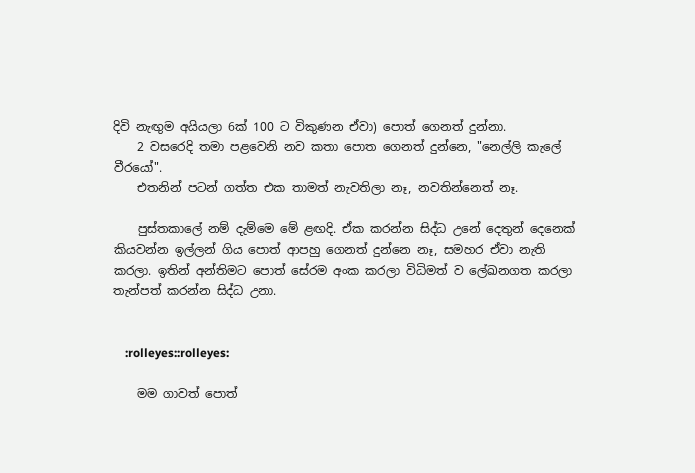දිවි නැඟුම අයියලා 6ක් 100 ට විකුණන ඒවා) පොත් ගෙනත් දුන්නා.
    2 වසරෙදි තමා පළවෙනි නව කතා පොත ගෙනත් දුන්නෙ, "නෙල්ලි කැලේ වීරයෝ".
    එතනින් පටන් ගත්ත එක තාමත් නැවතිලා නෑ, නවතින්නෙත් නෑ.

    පුස්තකාලේ නම් දැම්මෙ මේ ළඟදි. ඒක කරන්න සිද්ධ උනේ දෙතුන් දෙනෙක් කියවන්න ඉල්ලන් ගිය පොත් ආපහු ගෙනත් දුන්නෙ නෑ, සමහර ඒවා නැති කරලා. ඉතින් අන්තිමට පොත් සේරම අංක කරලා විධිමත් ව ලේඛනගත කරලා තැන්පත් කරන්න සිද්ධ උනා.


    :rolleyes::rolleyes:

    මම ගාවත් පොත්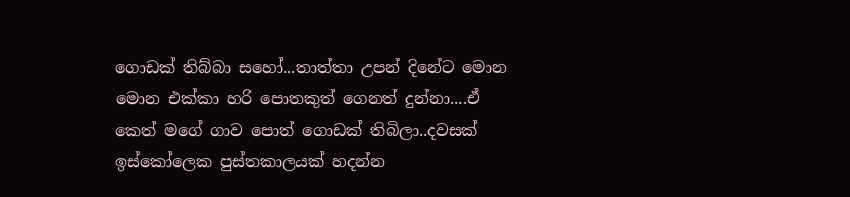ගොඩක් තිබ්බා සහෝ...තාත්තා උපන් දිනේට මොන මොන එක්කා හරි පොතකුත් ගෙනත් දුන්නා....ඒ කෙත් මගේ ගාව පොත් ගොඩක් තිබිලා..දවසක් ඉස්කෝලෙක පුස්තකාලයක් හදන්න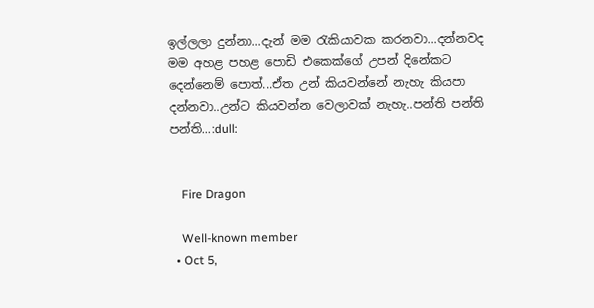ඉල්ලලා දුන්නා...දැන් මම රැකියාවක කරනවා...දන්නවද මම අහළ පහළ පොඩි එකෙක්ගේ උපන් දිනේකට දෙන්නෙම් පොත්...ඒත උන් කියවන්නේ නැහැ කියපා දන්නවා..උන්ට කියවන්න වෙලාවක් නැහැ..පන්ති පන්ති පන්ති...:dull:


    Fire Dragon

    Well-known member
  • Oct 5,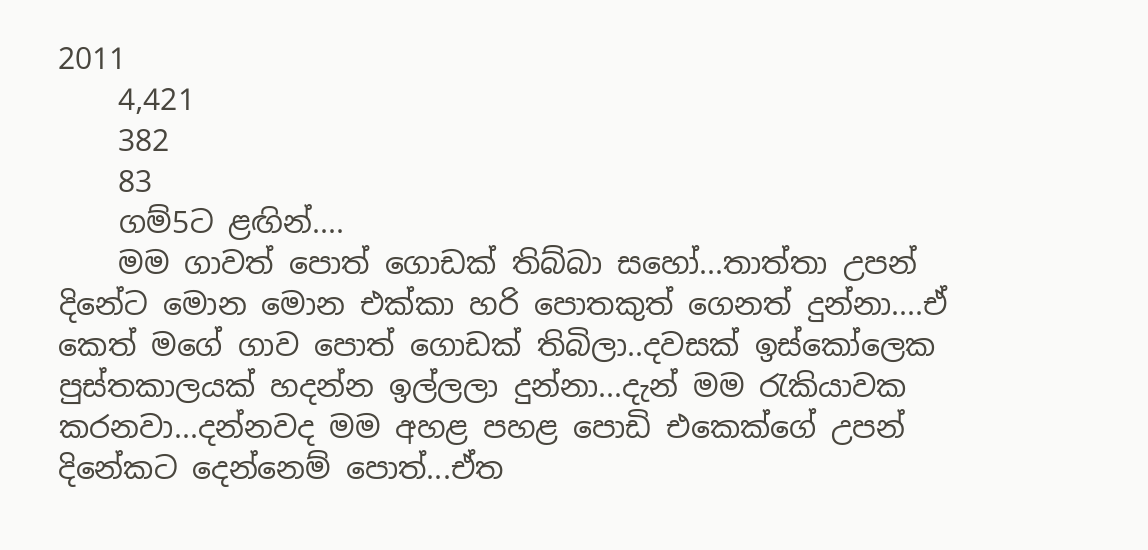2011
    4,421
    382
    83
    ගම්5ට ළඟින්....
    මම ගාවත් පොත් ගොඩක් තිබ්බා සහෝ...තාත්තා උපන් දිනේට මොන මොන එක්කා හරි පොතකුත් ගෙනත් දුන්නා....ඒ කෙත් මගේ ගාව පොත් ගොඩක් තිබිලා..දවසක් ඉස්කෝලෙක පුස්තකාලයක් හදන්න ඉල්ලලා දුන්නා...දැන් මම රැකියාවක කරනවා...දන්නවද මම අහළ පහළ පොඩි එකෙක්ගේ උපන් දිනේකට දෙන්නෙම් පොත්...ඒත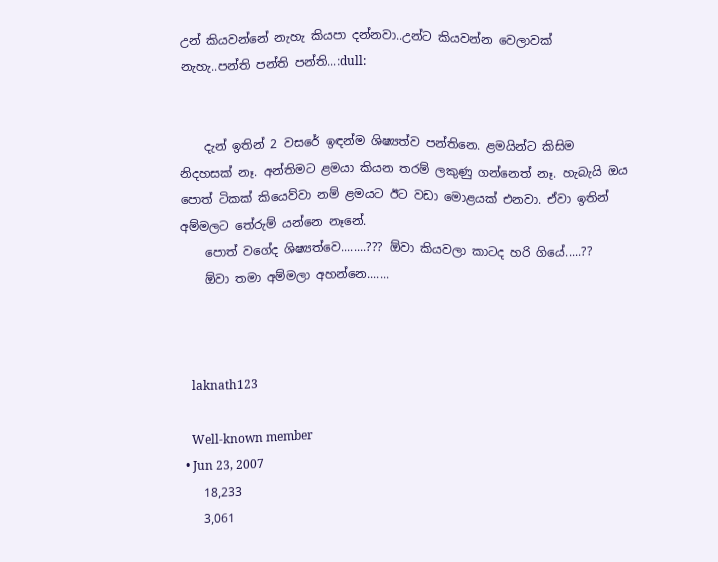උන් කියවන්නේ නැහැ කියපා දන්නවා..උන්ට කියවන්න වෙලාවක් නැහැ..පන්ති පන්ති පන්ති...:dull:


    දැන් ඉතින් 2 වසරේ ඉඳන්ම ශිෂ්‍යත්ව පන්තිනෙ. ළමයින්ට කිසිම නිදහසක් නෑ. අන්තිමට ළමයා කියන තරම් ලකුණු ගන්නෙත් නෑ. හැබැයි ඔය පොත් ටිකක් කියෙව්වා නම් ළමයට ඊට වඩා මොළයක් එනවා. ඒවා ඉතින් අම්මලට තේරුම් යන්නෙ නෑනේ.
    පොත් වගේද ශිෂ්‍යත්වෙ........??? ඕවා කියවලා කාටද හරි ගියේ.....??
    ඕවා තමා අම්මලා අහන්නෙ.......



    laknath123

    Well-known member
  • Jun 23, 2007
    18,233
    3,061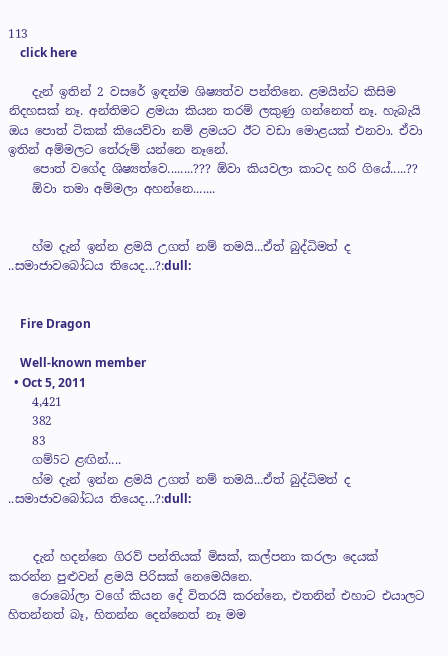113
    click here

    දැන් ඉතින් 2 වසරේ ඉඳන්ම ශිෂ්‍යත්ව පන්තිනෙ. ළමයින්ට කිසිම නිදහසක් නෑ. අන්තිමට ළමයා කියන තරම් ලකුණු ගන්නෙත් නෑ. හැබැයි ඔය පොත් ටිකක් කියෙව්වා නම් ළමයට ඊට වඩා මොළයක් එනවා. ඒවා ඉතින් අම්මලට තේරුම් යන්නෙ නෑනේ.
    පොත් වගේද ශිෂ්‍යත්වෙ........??? ඕවා කියවලා කාටද හරි ගියේ.....??
    ඕවා තමා අම්මලා අහන්නෙ.......


    හ්ම දැන් ඉන්න ළමයි උගත් නම් තමයි...ඒත් බුද්ධිමත් ද ..සමාජාවබෝධය තියෙද...?:dull:


    Fire Dragon

    Well-known member
  • Oct 5, 2011
    4,421
    382
    83
    ගම්5ට ළඟින්....
    හ්ම දැන් ඉන්න ළමයි උගත් නම් තමයි...ඒත් බුද්ධිමත් ද ..සමාජාවබෝධය තියෙද...?:dull:


    දැන් හදන්නෙ ගිරව් පන්තියක් මිසක්, කල්පනා කරලා දෙයක් කරන්න පුළුවන් ළමයි පිරිසක් නෙමෙයිනෙ.
    රොබෝලා වගේ කියන දේ විතරයි කරන්නෙ, එතනින් එහාට එයාලට හිතන්නත් බෑ, හිතන්න දෙන්නෙත් නෑ මම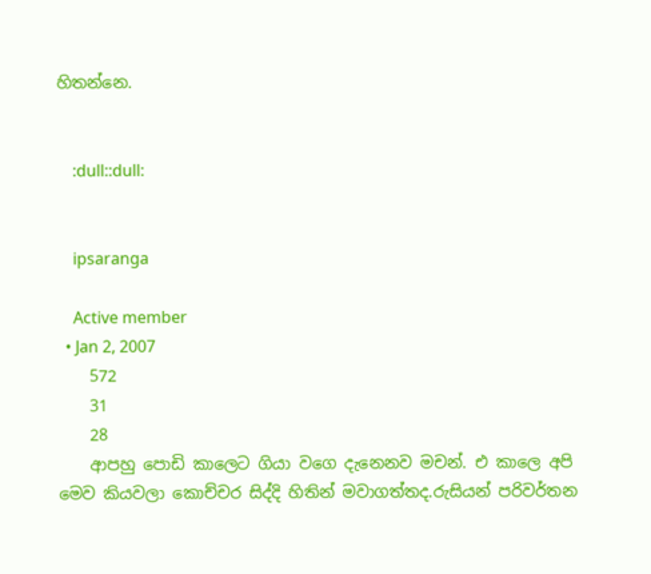හිතන්නෙ.


    :dull::dull:


    ipsaranga

    Active member
  • Jan 2, 2007
    572
    31
    28
    ආපහු පොඩි කාලෙට ගියා වගෙ දැනෙනව මචන්. එ කාලෙ අපි මෙව කියවලා කොච්චර සිද්දි හිතින් මවාගත්තද.රුසියන් පරිවර්තන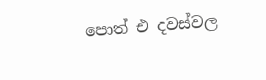පොත් එ දවස්වල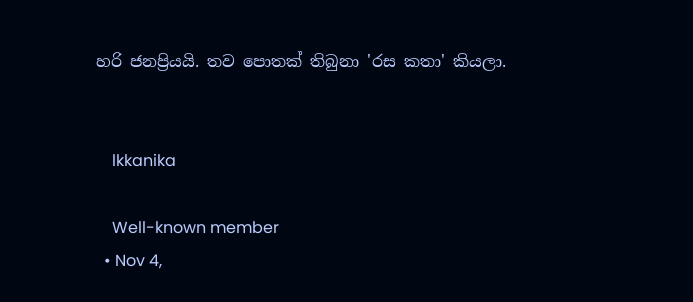හරි ජනප්‍රියයි. තව පොතක් තිබුනා 'රස කතා' කියලා.


    lkkanika

    Well-known member
  • Nov 4,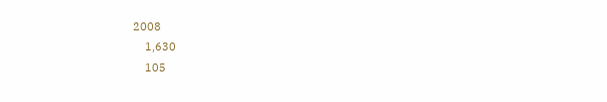2008
    1,630
    105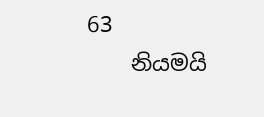63
    නියමයි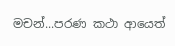මචන්...පරණ කථා ආයෙත්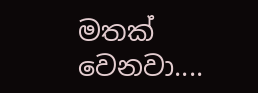මතක් වෙනවා....